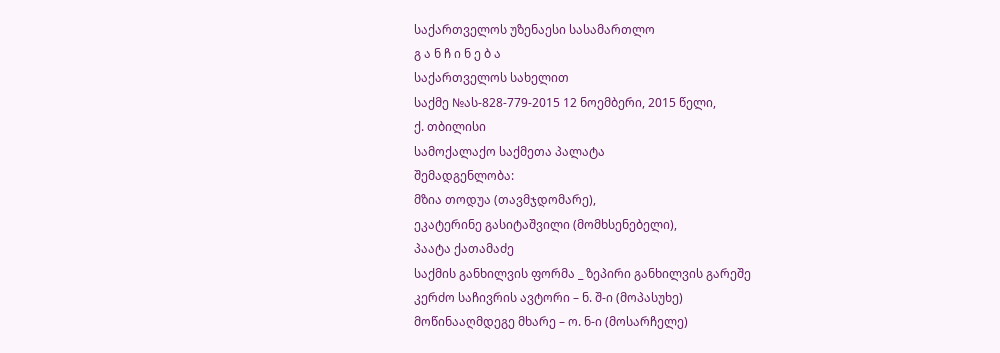საქართველოს უზენაესი სასამართლო
გ ა ნ ჩ ი ნ ე ბ ა
საქართველოს სახელით
საქმე №ას-828-779-2015 12 ნოემბერი, 2015 წელი,
ქ. თბილისი
სამოქალაქო საქმეთა პალატა
შემადგენლობა:
მზია თოდუა (თავმჯდომარე),
ეკატერინე გასიტაშვილი (მომხსენებელი),
პაატა ქათამაძე
საქმის განხილვის ფორმა _ ზეპირი განხილვის გარეშე
კერძო საჩივრის ავტორი – ნ. შ-ი (მოპასუხე)
მოწინააღმდეგე მხარე – ო. ნ-ი (მოსარჩელე)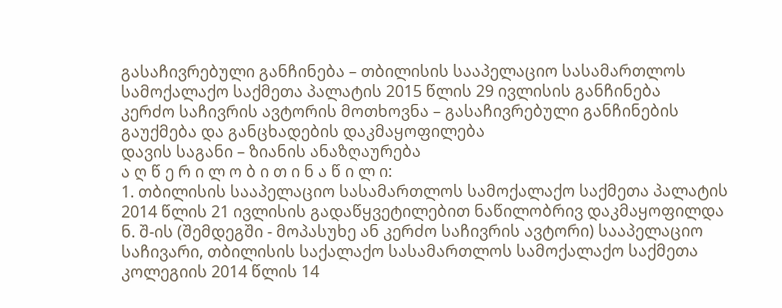გასაჩივრებული განჩინება – თბილისის სააპელაციო სასამართლოს სამოქალაქო საქმეთა პალატის 2015 წლის 29 ივლისის განჩინება
კერძო საჩივრის ავტორის მოთხოვნა – გასაჩივრებული განჩინების გაუქმება და განცხადების დაკმაყოფილება
დავის საგანი – ზიანის ანაზღაურება
ა ღ წ ე რ ი ლ ო ბ ი თ ი ნ ა წ ი ლ ი:
1. თბილისის სააპელაციო სასამართლოს სამოქალაქო საქმეთა პალატის 2014 წლის 21 ივლისის გადაწყვეტილებით ნაწილობრივ დაკმაყოფილდა ნ. შ-ის (შემდეგში - მოპასუხე ან კერძო საჩივრის ავტორი) სააპელაციო საჩივარი, თბილისის საქალაქო სასამართლოს სამოქალაქო საქმეთა კოლეგიის 2014 წლის 14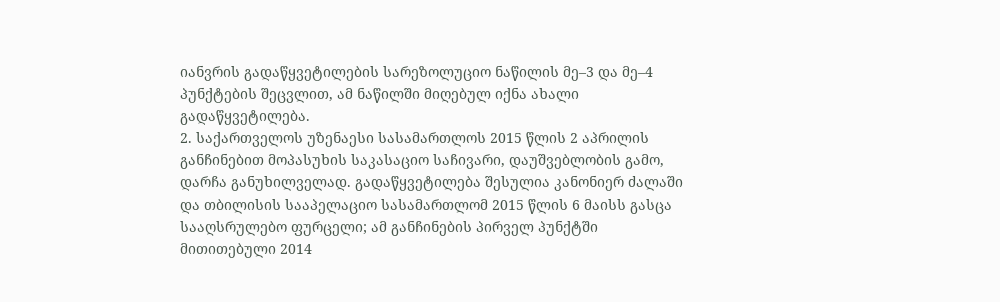იანვრის გადაწყვეტილების სარეზოლუციო ნაწილის მე–3 და მე–4 პუნქტების შეცვლით, ამ ნაწილში მიღებულ იქნა ახალი გადაწყვეტილება.
2. საქართველოს უზენაესი სასამართლოს 2015 წლის 2 აპრილის განჩინებით მოპასუხის საკასაციო საჩივარი, დაუშვებლობის გამო, დარჩა განუხილველად. გადაწყვეტილება შესულია კანონიერ ძალაში და თბილისის სააპელაციო სასამართლომ 2015 წლის 6 მაისს გასცა სააღსრულებო ფურცელი; ამ განჩინების პირველ პუნქტში მითითებული 2014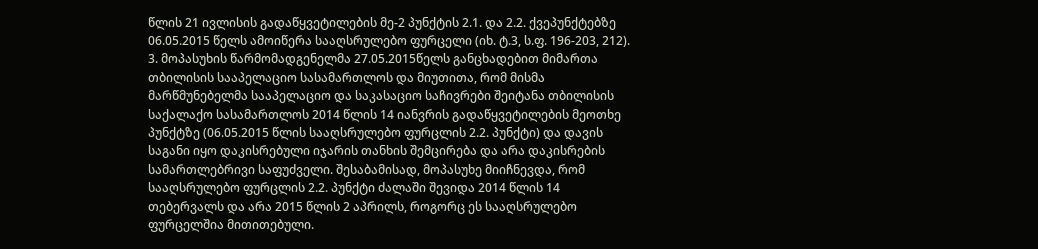წლის 21 ივლისის გადაწყვეტილების მე-2 პუნქტის 2.1. და 2.2. ქვეპუნქტებზე 06.05.2015 წელს ამოიწერა სააღსრულებო ფურცელი (იხ. ტ.3, ს.ფ. 196-203, 212).
3. მოპასუხის წარმომადგენელმა 27.05.2015წელს განცხადებით მიმართა თბილისის სააპელაციო სასამართლოს და მიუთითა, რომ მისმა მარწმუნებელმა სააპელაციო და საკასაციო საჩივრები შეიტანა თბილისის საქალაქო სასამართლოს 2014 წლის 14 იანვრის გადაწყვეტილების მეოთხე პუნქტზე (06.05.2015 წლის სააღსრულებო ფურცლის 2.2. პუნქტი) და დავის საგანი იყო დაკისრებული იჯარის თანხის შემცირება და არა დაკისრების სამართლებრივი საფუძველი. შესაბამისად, მოპასუხე მიიჩნევდა, რომ სააღსრულებო ფურცლის 2.2. პუნქტი ძალაში შევიდა 2014 წლის 14 თებერვალს და არა 2015 წლის 2 აპრილს, როგორც ეს სააღსრულებო ფურცელშია მითითებული.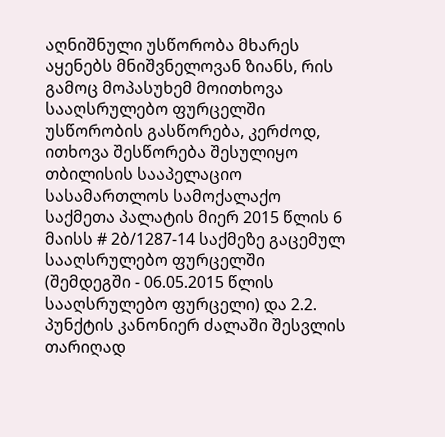აღნიშნული უსწორობა მხარეს აყენებს მნიშვნელოვან ზიანს, რის გამოც მოპასუხემ მოითხოვა სააღსრულებო ფურცელში უსწორობის გასწორება, კერძოდ, ითხოვა შესწორება შესულიყო თბილისის სააპელაციო სასამართლოს სამოქალაქო საქმეთა პალატის მიერ 2015 წლის 6 მაისს # 2ბ/1287-14 საქმეზე გაცემულ სააღსრულებო ფურცელში (შემდეგში - 06.05.2015 წლის სააღსრულებო ფურცელი) და 2.2. პუნქტის კანონიერ ძალაში შესვლის თარიღად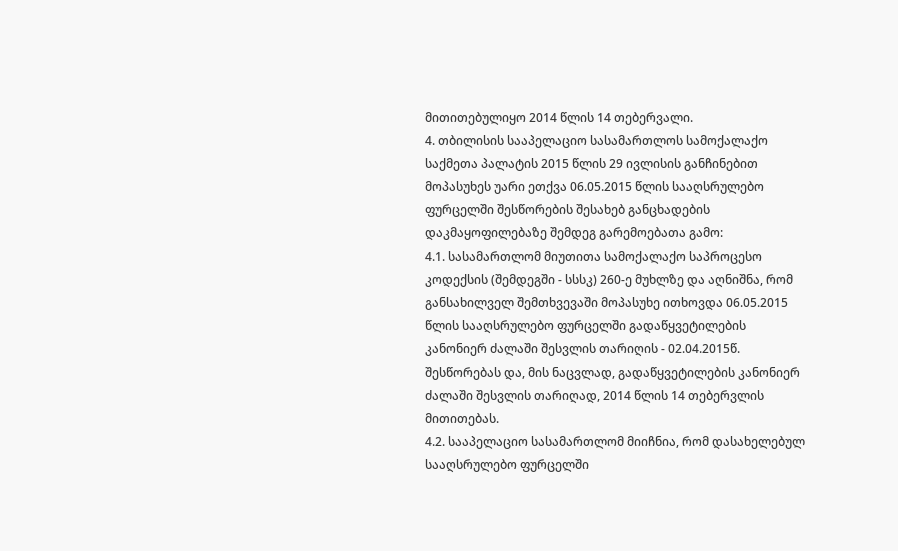მითითებულიყო 2014 წლის 14 თებერვალი.
4. თბილისის სააპელაციო სასამართლოს სამოქალაქო საქმეთა პალატის 2015 წლის 29 ივლისის განჩინებით მოპასუხეს უარი ეთქვა 06.05.2015 წლის სააღსრულებო ფურცელში შესწორების შესახებ განცხადების დაკმაყოფილებაზე შემდეგ გარემოებათა გამო:
4.1. სასამართლომ მიუთითა სამოქალაქო საპროცესო კოდექსის (შემდეგში - სსსკ) 260-ე მუხლზე და აღნიშნა, რომ განსახილველ შემთხვევაში მოპასუხე ითხოვდა 06.05.2015 წლის სააღსრულებო ფურცელში გადაწყვეტილების კანონიერ ძალაში შესვლის თარიღის - 02.04.2015წ. შესწორებას და, მის ნაცვლად, გადაწყვეტილების კანონიერ ძალაში შესვლის თარიღად, 2014 წლის 14 თებერვლის მითითებას.
4.2. სააპელაციო სასამართლომ მიიჩნია, რომ დასახელებულ სააღსრულებო ფურცელში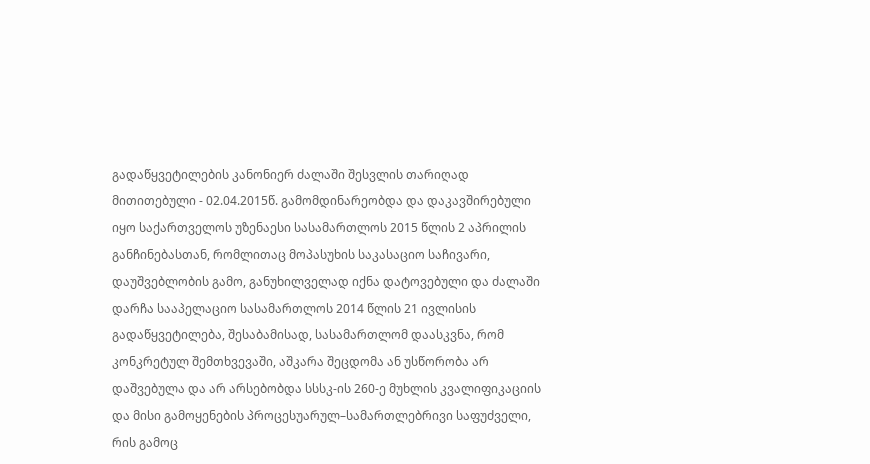გადაწყვეტილების კანონიერ ძალაში შესვლის თარიღად მითითებული - 02.04.2015წ. გამომდინარეობდა და დაკავშირებული იყო საქართველოს უზენაესი სასამართლოს 2015 წლის 2 აპრილის განჩინებასთან, რომლითაც მოპასუხის საკასაციო საჩივარი, დაუშვებლობის გამო, განუხილველად იქნა დატოვებული და ძალაში დარჩა სააპელაციო სასამართლოს 2014 წლის 21 ივლისის გადაწყვეტილება, შესაბამისად, სასამართლომ დაასკვნა, რომ კონკრეტულ შემთხვევაში, აშკარა შეცდომა ან უსწორობა არ დაშვებულა და არ არსებობდა სსსკ-ის 260-ე მუხლის კვალიფიკაციის და მისი გამოყენების პროცესუარულ–სამართლებრივი საფუძველი, რის გამოც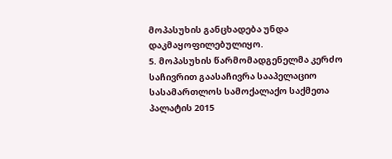მოპასუხის განცხადება უნდა დაკმაყოფილებულიყო.
5. მოპასუხის წარმომადგენელმა კერძო საჩივრით გაასაჩივრა სააპელაციო სასამართლოს სამოქალაქო საქმეთა პალატის 2015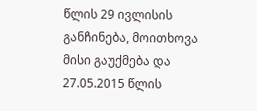წლის 29 ივლისის განჩინება, მოითხოვა მისი გაუქმება და 27.05.2015 წლის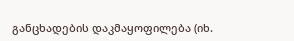განცხადების დაკმაყოფილება (იხ.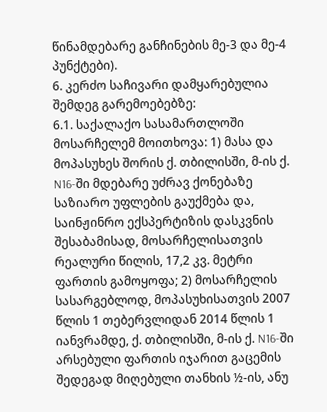წინამდებარე განჩინების მე-3 და მე-4 პუნქტები).
6. კერძო საჩივარი დამყარებულია შემდეგ გარემოებებზე:
6.1. საქალაქო სასამართლოში მოსარჩელემ მოითხოვა: 1) მასა და მოპასუხეს შორის ქ. თბილისში, მ-ის ქ. N16-ში მდებარე უძრავ ქონებაზე საზიარო უფლების გაუქმება და, საინჟინრო ექსპერტიზის დასკვნის შესაბამისად, მოსარჩელისათვის რეალური წილის, 17,2 კვ. მეტრი ფართის გამოყოფა; 2) მოსარჩელის სასარგებლოდ, მოპასუხისათვის 2007 წლის 1 თებერვლიდან 2014 წლის 1 იანვრამდე, ქ. თბილისში, მ-ის ქ. N16-ში არსებული ფართის იჯარით გაცემის შედეგად მიღებული თანხის ½-ის, ანუ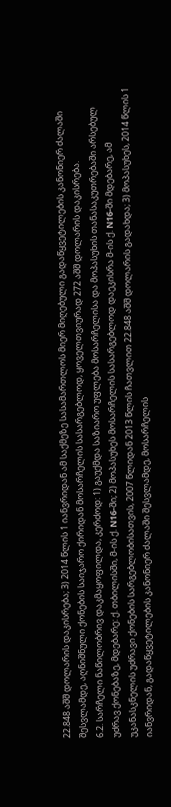22.848 აშშ დოლარის დაკისრება; 3) 2014 წლის 1 იანვრიდან ამ საქმეზე სასამართლოს მიერ მიღებული გადაწყვეტილების კანონიერ ძალაში შესვლამდე, აღნიშნული ქონების საიჯარო ქირიდან მოსარჩელის სასარგებლოდ, ყოველთვიურად 272 აშშ დოლარის დაკისრება.
6.2. სარჩელი ნაწილობრივ დაკმაყოფილდა, კერძოდ: 1) გაუქმდა საზიარო უფლება მოსარჩელისა და მოპასუხის თანასაკუთრებაში არსებულ უძრავ ქონებაზე, მდებარე: ქ. თბილისში, მ-ის ქ. N16-ში; 2) მოპასუხეს მოსარჩელის სასარგებლოდ დაეკისრა მ-ის ქ. N16-ში მდებარე, ამ უკანასკნელის უძრავი ქონების სარგებლობისათვის, 2007 წლიდან 2013 წლის ჩათვლით 22.848 აშშ დოლარის გადახდა; 3) მოპასუხეს, 2014 წლის 1 იანვრიდან, გადაწყვეტილების კანონიერ ძალაში შესვლამდე, მოსარჩელის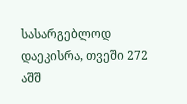სასარგებლოდ დაეკისრა, თვეში 272 აშშ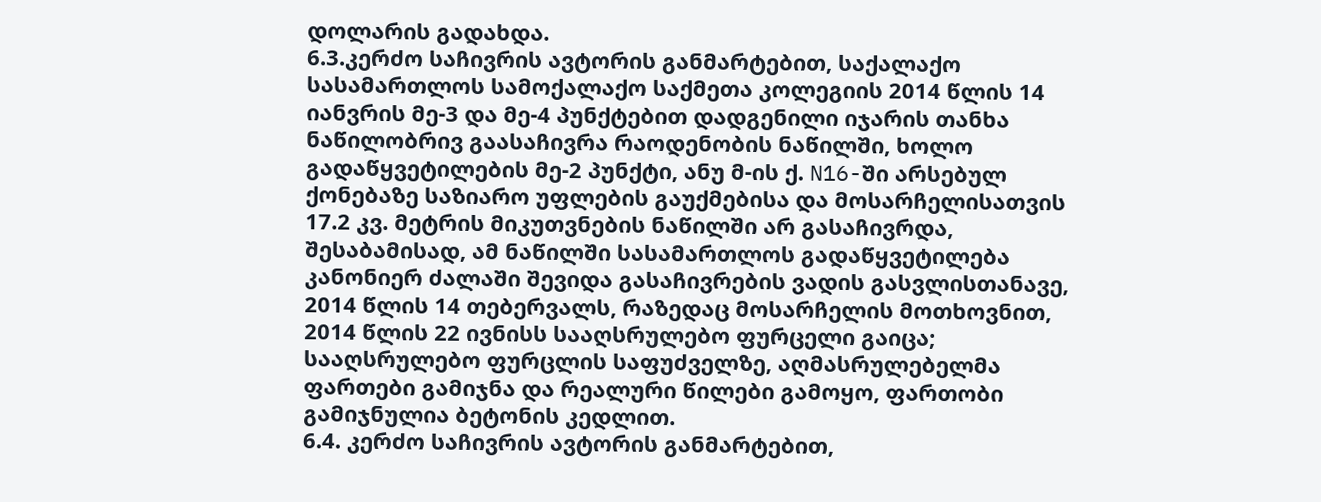დოლარის გადახდა.
6.3.კერძო საჩივრის ავტორის განმარტებით, საქალაქო სასამართლოს სამოქალაქო საქმეთა კოლეგიის 2014 წლის 14 იანვრის მე-3 და მე-4 პუნქტებით დადგენილი იჯარის თანხა ნაწილობრივ გაასაჩივრა რაოდენობის ნაწილში, ხოლო გადაწყვეტილების მე-2 პუნქტი, ანუ მ-ის ქ. N16-ში არსებულ ქონებაზე საზიარო უფლების გაუქმებისა და მოსარჩელისათვის 17.2 კვ. მეტრის მიკუთვნების ნაწილში არ გასაჩივრდა, შესაბამისად, ამ ნაწილში სასამართლოს გადაწყვეტილება კანონიერ ძალაში შევიდა გასაჩივრების ვადის გასვლისთანავე, 2014 წლის 14 თებერვალს, რაზედაც მოსარჩელის მოთხოვნით, 2014 წლის 22 ივნისს სააღსრულებო ფურცელი გაიცა; სააღსრულებო ფურცლის საფუძველზე, აღმასრულებელმა ფართები გამიჯნა და რეალური წილები გამოყო, ფართობი გამიჯნულია ბეტონის კედლით.
6.4. კერძო საჩივრის ავტორის განმარტებით,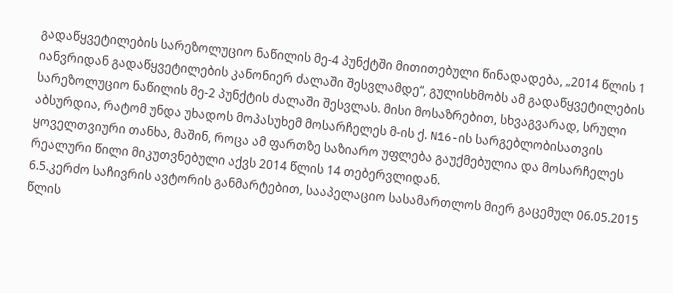გადაწყვეტილების სარეზოლუციო ნაწილის მე-4 პუნქტში მითითებული წინადადება, „2014 წლის 1 იანვრიდან გადაწყვეტილების კანონიერ ძალაში შესვლამდე“, გულისხმობს ამ გადაწყვეტილების სარეზოლუციო ნაწილის მე-2 პუნქტის ძალაში შესვლას. მისი მოსაზრებით, სხვაგვარად, სრული აბსურდია, რატომ უნდა უხადოს მოპასუხემ მოსარჩელეს მ-ის ქ. N16-ის სარგებლობისათვის ყოველთვიური თანხა, მაშინ, როცა ამ ფართზე საზიარო უფლება გაუქმებულია და მოსარჩელეს რეალური წილი მიკუთვნებული აქვს 2014 წლის 14 თებერვლიდან.
6.5.კერძო საჩივრის ავტორის განმარტებით, სააპელაციო სასამართლოს მიერ გაცემულ 06.05.2015 წლის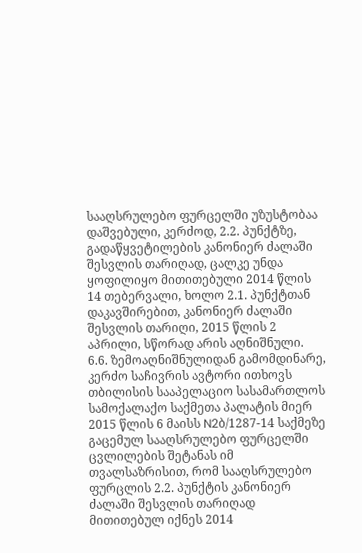სააღსრულებო ფურცელში უზუსტობაა დაშვებული, კერძოდ, 2.2. პუნქტზე, გადაწყვეტილების კანონიერ ძალაში შესვლის თარიღად, ცალკე უნდა ყოფილიყო მითითებული 2014 წლის 14 თებერვალი, ხოლო 2.1. პუნქტთან დაკავშირებით, კანონიერ ძალაში შესვლის თარიღი, 2015 წლის 2 აპრილი, სწორად არის აღნიშნული.
6.6. ზემოაღნიშნულიდან გამომდინარე, კერძო საჩივრის ავტორი ითხოვს თბილისის სააპელაციო სასამართლოს სამოქალაქო საქმეთა პალატის მიერ 2015 წლის 6 მაისს N2ბ/1287-14 საქმეზე გაცემულ სააღსრულებო ფურცელში ცვლილების შეტანას იმ თვალსაზრისით, რომ სააღსრულებო ფურცლის 2.2. პუნქტის კანონიერ ძალაში შესვლის თარიღად მითითებულ იქნეს 2014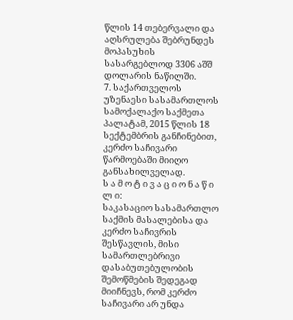წლის 14 თებერვალი და აღსრულება შებრუნდეს მოპასუხის სასარგებლოდ 3306 აშშ დოლარის ნაწილში.
7. საქართველოს უზენაესი სასამართლოს სამოქალაქო საქმეთა პალატამ, 2015 წლის 18 სექტემბრის განჩინებით, კერძო საჩივარი წარმოებაში მიიღო განსახილველად.
ს ა მ ო ტ ი ვ ა ც ი ო ნ ა წ ი ლ ი:
საკასაციო სასამართლო საქმის მასალებისა და კერძო საჩივრის შესწავლის, მისი სამართლებრივი დასაბუთებულობის შემოწმების შედეგად მიიჩნევს, რომ კერძო საჩივარი არ უნდა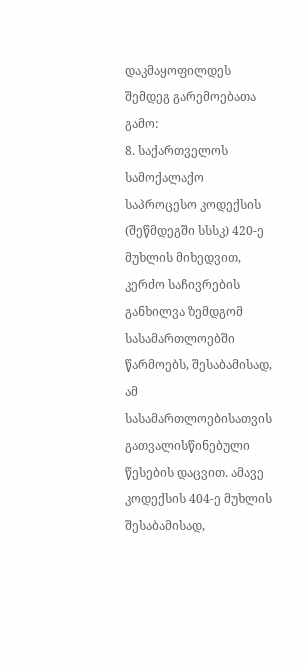დაკმაყოფილდეს შემდეგ გარემოებათა გამო:
8. საქართველოს სამოქალაქო საპროცესო კოდექსის (შეწმდეგში სსსკ) 420-ე მუხლის მიხედვით, კერძო საჩივრების განხილვა ზემდგომ სასამართლოებში წარმოებს, შესაბამისად, ამ სასამართლოებისათვის გათვალისწინებული წესების დაცვით. ამავე კოდექსის 404-ე მუხლის შესაბამისად,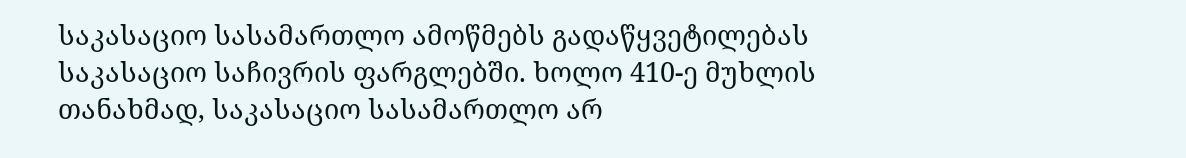საკასაციო სასამართლო ამოწმებს გადაწყვეტილებას საკასაციო საჩივრის ფარგლებში. ხოლო 410-ე მუხლის თანახმად, საკასაციო სასამართლო არ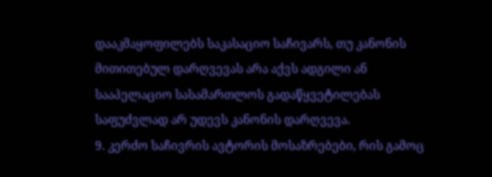დააკმაყოფილებს საკასაციო საჩივარს, თუ კანონის მითითებულ დარღვევას არა აქვს ადგილი ან სააპელაციო სასამართლოს გადაწყვეტილებას საფუძვლად არ უდევს კანონის დარღვევა.
9. კერძო საჩივრის ავტორის მოსაზრებები, რის გამოც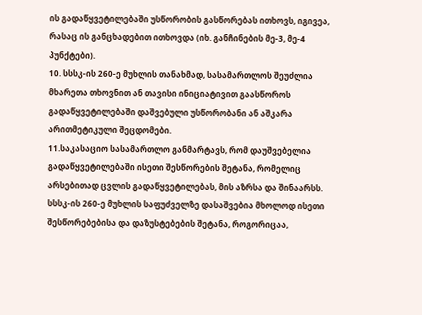ის გადაწყვეტილებაში უსწორობის გასწორებას ითხოვს, იგივეა, რასაც ის განცხადებით ითხოვდა (იხ. განჩინების მე-3, მე-4 პუნქტები).
10. სსსკ-ის 260-ე მუხლის თანახმად, სასამართლოს შეუძლია მხარეთა თხოვნით ან თავისი ინიციატივით გაასწოროს გადაწყვეტილებაში დაშვებული უსწორობანი ან აშკარა არითმეტიკული შეცდომები.
11.საკასაციო სასამართლო განმარტავს, რომ დაუშვებელია გადაწყვეტილებაში ისეთი შესწორების შეტანა, რომელიც არსებითად ცვლის გადაწყვეტილებას, მის აზრსა და შინაარსს. სსსკ-ის 260-ე მუხლის საფუძველზე დასაშვებია მხოლოდ ისეთი შესწორებებისა და დაზუსტებების შეტანა, როგორიცაა,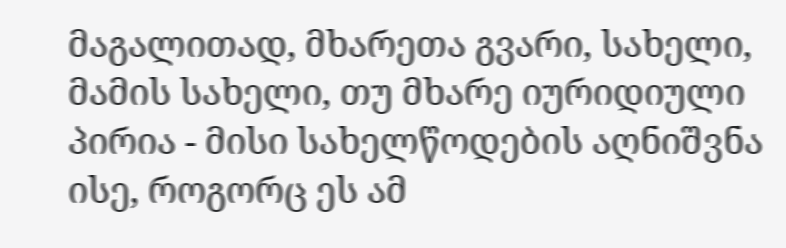მაგალითად, მხარეთა გვარი, სახელი, მამის სახელი, თუ მხარე იურიდიული პირია - მისი სახელწოდების აღნიშვნა ისე, როგორც ეს ამ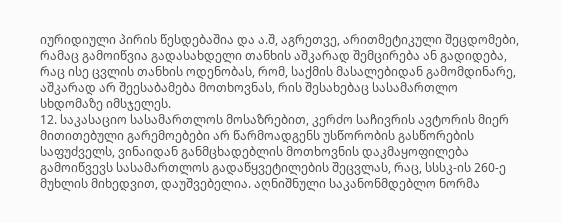იურიდიული პირის წესდებაშია და ა.შ, აგრეთვე, არითმეტიკული შეცდომები, რამაც გამოიწვია გადასახდელი თანხის აშკარად შემცირება ან გადიდება, რაც ისე ცვლის თანხის ოდენობას, რომ, საქმის მასალებიდან გამომდინარე, აშკარად არ შეესაბამება მოთხოვნას, რის შესახებაც სასამართლო სხდომაზე იმსჯელეს.
12. საკასაციო სასამართლოს მოსაზრებით, კერძო საჩივრის ავტორის მიერ მითითებული გარემოებები არ წარმოადგენს უსწორობის გასწორების საფუძველს, ვინაიდან განმცხადებლის მოთხოვნის დაკმაყოფილება გამოიწვევს სასამართლოს გადაწყვეტილების შეცვლას, რაც, სსსკ-ის 260-ე მუხლის მიხედვით, დაუშვებელია. აღნიშნული საკანონმდებლო ნორმა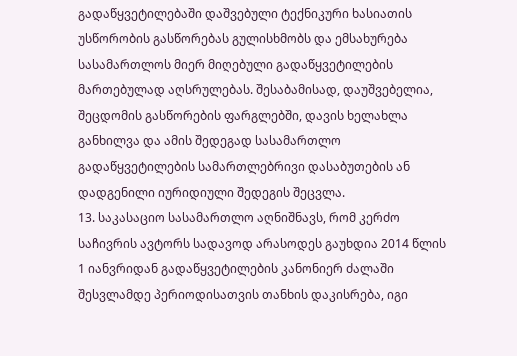გადაწყვეტილებაში დაშვებული ტექნიკური ხასიათის უსწორობის გასწორებას გულისხმობს და ემსახურება სასამართლოს მიერ მიღებული გადაწყვეტილების მართებულად აღსრულებას. შესაბამისად, დაუშვებელია, შეცდომის გასწორების ფარგლებში, დავის ხელახლა განხილვა და ამის შედეგად სასამართლო გადაწყვეტილების სამართლებრივი დასაბუთების ან დადგენილი იურიდიული შედეგის შეცვლა.
13. საკასაციო სასამართლო აღნიშნავს, რომ კერძო საჩივრის ავტორს სადავოდ არასოდეს გაუხდია 2014 წლის 1 იანვრიდან გადაწყვეტილების კანონიერ ძალაში შესვლამდე პერიოდისათვის თანხის დაკისრება, იგი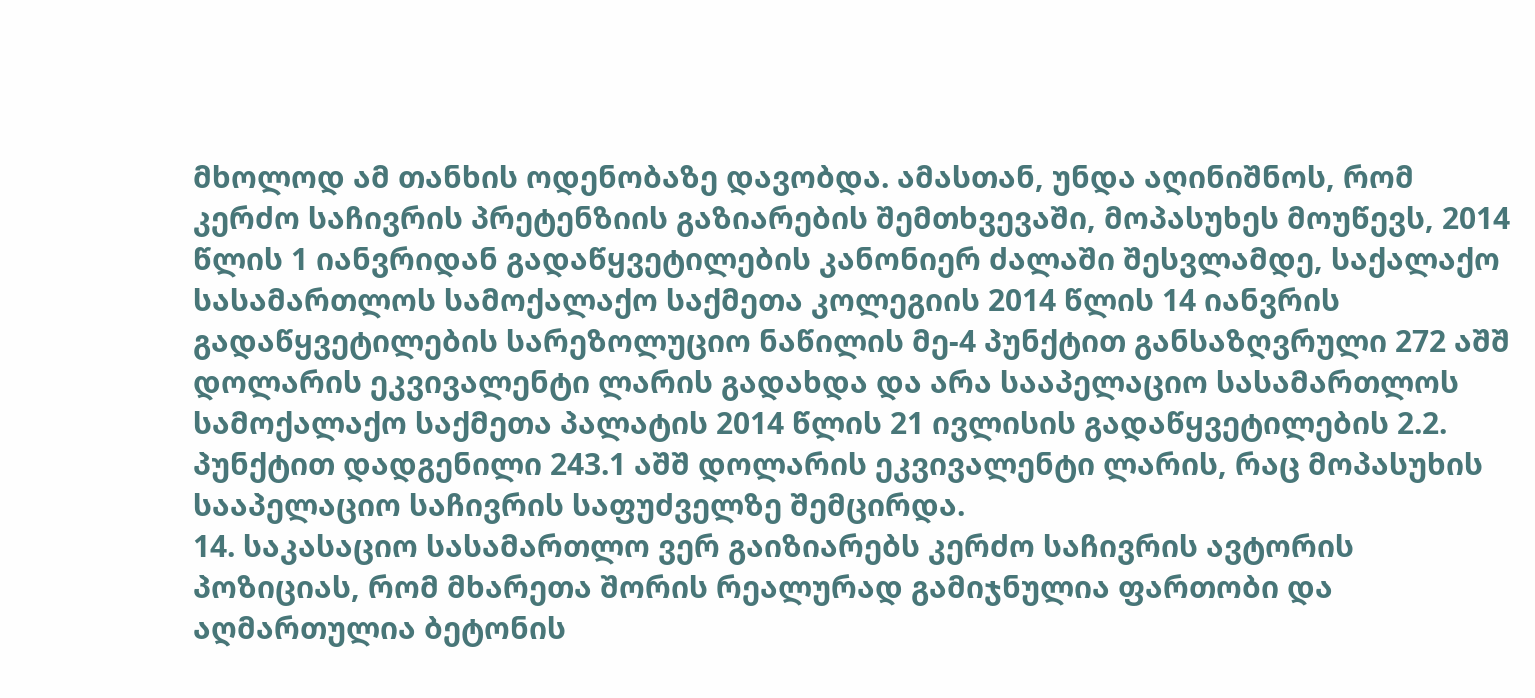მხოლოდ ამ თანხის ოდენობაზე დავობდა. ამასთან, უნდა აღინიშნოს, რომ კერძო საჩივრის პრეტენზიის გაზიარების შემთხვევაში, მოპასუხეს მოუწევს, 2014 წლის 1 იანვრიდან გადაწყვეტილების კანონიერ ძალაში შესვლამდე, საქალაქო სასამართლოს სამოქალაქო საქმეთა კოლეგიის 2014 წლის 14 იანვრის გადაწყვეტილების სარეზოლუციო ნაწილის მე-4 პუნქტით განსაზღვრული 272 აშშ დოლარის ეკვივალენტი ლარის გადახდა და არა სააპელაციო სასამართლოს სამოქალაქო საქმეთა პალატის 2014 წლის 21 ივლისის გადაწყვეტილების 2.2. პუნქტით დადგენილი 243.1 აშშ დოლარის ეკვივალენტი ლარის, რაც მოპასუხის სააპელაციო საჩივრის საფუძველზე შემცირდა.
14. საკასაციო სასამართლო ვერ გაიზიარებს კერძო საჩივრის ავტორის პოზიციას, რომ მხარეთა შორის რეალურად გამიჯნულია ფართობი და აღმართულია ბეტონის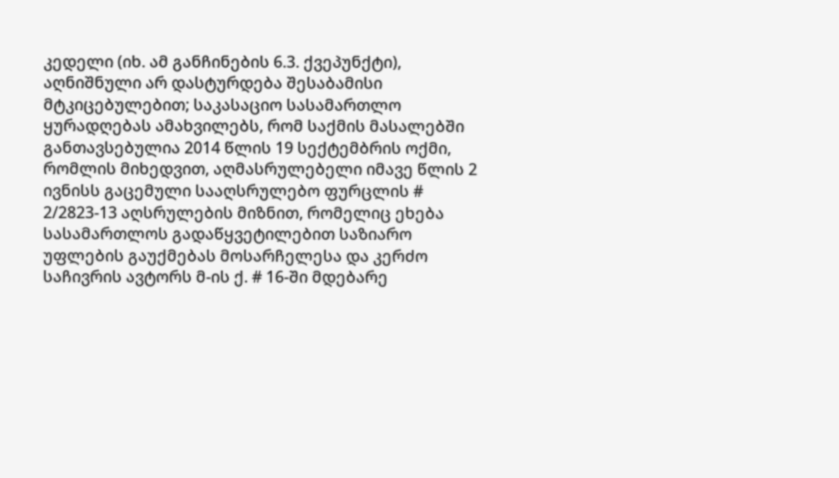კედელი (იხ. ამ განჩინების 6.3. ქვეპუნქტი), აღნიშნული არ დასტურდება შესაბამისი მტკიცებულებით; საკასაციო სასამართლო ყურადღებას ამახვილებს, რომ საქმის მასალებში განთავსებულია 2014 წლის 19 სექტემბრის ოქმი, რომლის მიხედვით, აღმასრულებელი იმავე წლის 2 ივნისს გაცემული სააღსრულებო ფურცლის # 2/2823-13 აღსრულების მიზნით, რომელიც ეხება სასამართლოს გადაწყვეტილებით საზიარო უფლების გაუქმებას მოსარჩელესა და კერძო საჩივრის ავტორს მ-ის ქ. # 16-ში მდებარე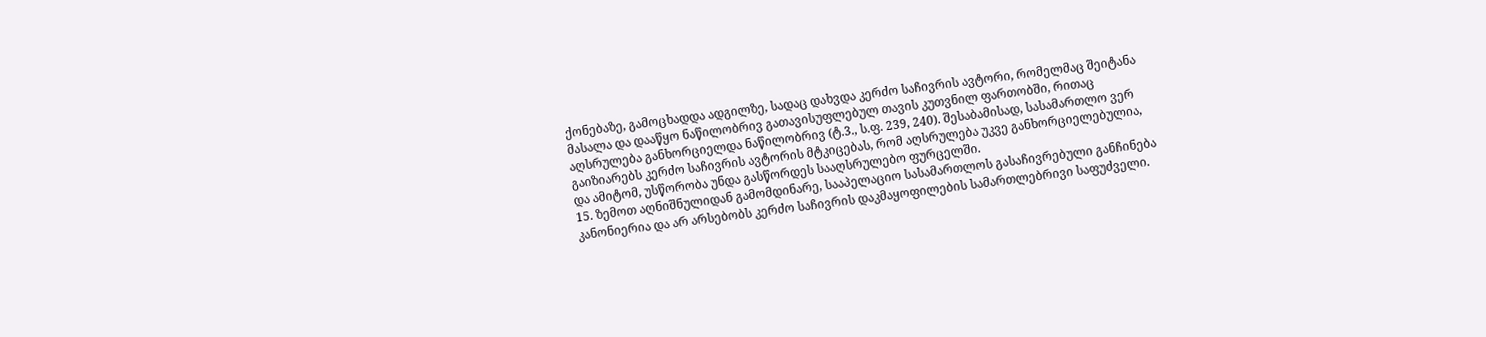ქონებაზე, გამოცხადდა ადგილზე, სადაც დახვდა კერძო საჩივრის ავტორი, რომელმაც შეიტანა მასალა და დააწყო ნაწილობრივ გათავისუფლებულ თავის კუთვნილ ფართობში, რითაც აღსრულება განხორციელდა ნაწილობრივ (ტ.3., ს.ფ. 239, 240). შესაბამისად, სასამართლო ვერ გაიზიარებს კერძო საჩივრის ავტორის მტკიცებას, რომ აღსრულება უკვე განხორციელებულია, და ამიტომ, უსწორობა უნდა გასწორდეს სააღსრულებო ფურცელში.
15. ზემოთ აღნიშნულიდან გამომდინარე, სააპელაციო სასამართლოს გასაჩივრებული განჩინება კანონიერია და არ არსებობს კერძო საჩივრის დაკმაყოფილების სამართლებრივი საფუძველი.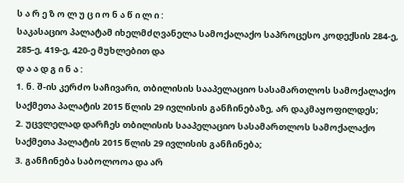ს ა რ ე ზ ო ლ უ ც ი ო ნ ა წ ი ლ ი :
საკასაციო პალატამ იხელმძღვანელა სამოქალაქო საპროცესო კოდექსის 284-ე, 285-ე, 419-ე, 420-ე მუხლებით და
დ ა ა დ გ ი ნ ა :
1. ნ. შ-ის კერძო საჩივარი, თბილისის სააპელაციო სასამართლოს სამოქალაქო საქმეთა პალატის 2015 წლის 29 ივლისის განჩინებაზე, არ დაკმაყოფილდეს;
2. უცვლელად დარჩეს თბილისის სააპელაციო სასამართლოს სამოქალაქო საქმეთა პალატის 2015 წლის 29 ივლისის განჩინება;
3. განჩინება საბოლოოა და არ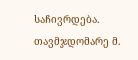საჩივრდება.
თავმჯდომარე მ.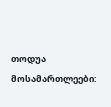თოდუა
მოსამართლეები: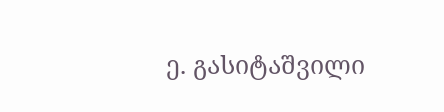ე. გასიტაშვილი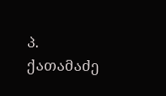პ. ქათამაძე